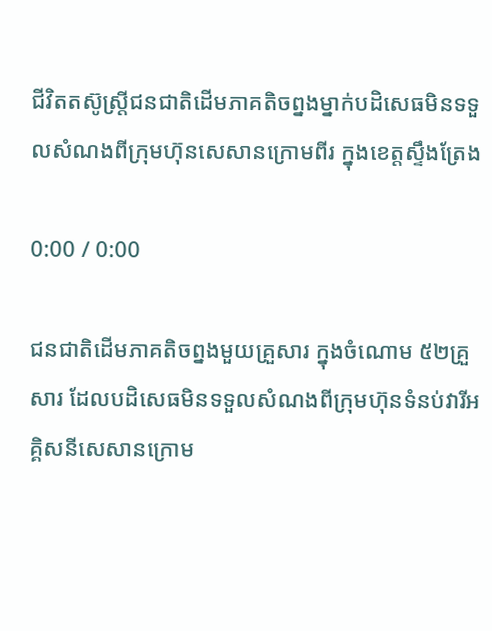ជីវិតតស៊ូស្ត្រីជនជាតិដើមភាគតិចព្នងម្នាក់បដិសេធមិនទទួលសំណងពីក្រុមហ៊ុនសេសានក្រោមពីរ ក្នុងខេត្តស្ទឹងត្រែង

0:00 / 0:00

ជនជាតិដើមភាគតិចព្នងមួយគ្រួសារ ក្នុងចំណោម ៥២គ្រួសារ ដែលបដិសេធមិនទទួលសំណងពីក្រុមហ៊ុនទំនប់វារីអគ្គិសនីសេសានក្រោម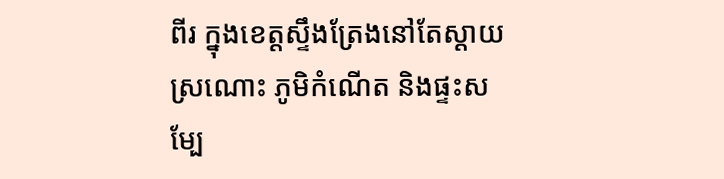ពីរ ក្នុងខេត្តស្ទឹងត្រែងនៅតែស្ដាយ ស្រណោះ ភូមិកំណើត និងផ្ទះសម្បែ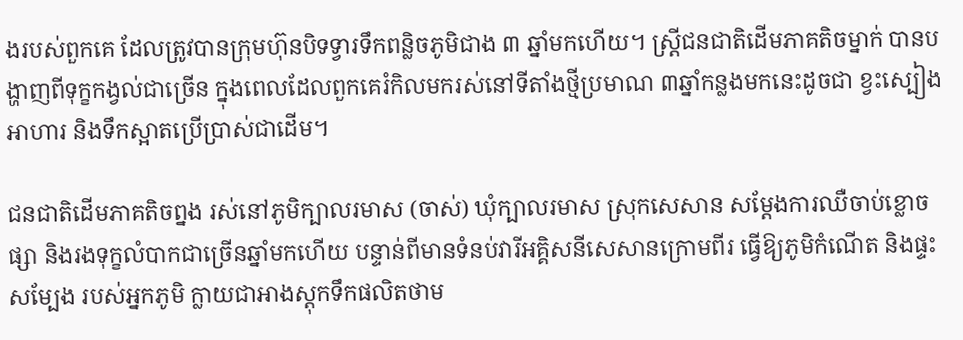ងរបស់ពួកគេ ដែលត្រូវបានក្រុមហ៊ុនបិទទ្វារទឹកពន្លិចភូមិជាង ៣ ឆ្នាំមកហើយ។ ស្ត្រីជនជាតិដើមភាគតិចម្នាក់ បានបង្ហាញពីទុក្ខកង្វល់ជាច្រើន ក្នុងពេលដែលពួកគេរំកិលមករស់នៅទីតាំងថ្មីប្រមាណ ៣ឆ្នាំកន្លងមកនេះដូចជា ខ្វះស្បៀងអាហារ និងទឹកស្អាតប្រើប្រាស់ជាដើម។

ជនជាតិដើមភាគតិចព្នង រស់នៅភូមិក្បាលរមាស (ចាស់) ឃុំក្បាលរមាស ស្រុកសេសាន សម្ដែងការឈឺចាប់ខ្លោចផ្សា និងរងទុក្ខលំបាកជាច្រើនឆ្នាំមកហើយ បន្ទាន់ពីមានទំនប់វារីអគ្គិសនីសេសានក្រោមពីរ ធ្វើឱ្យភូមិកំណើត និងផ្ទះសម្បែង របស់អ្នកភូមិ ក្លាយជាអាងស្តុកទឹកផលិតថាម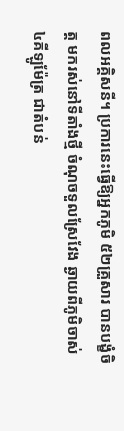ពលអគ្គិសនី។ ប្រការនេះធ្វើឱ្យអ្នកភូមិ ៥២គ្រួសារ បានបង្ខំចិត្ត មករស់នៅទីតាំងថ្មី ចំណុចទួលស្រែវែង ឆ្ងាយពីភូមិចាស់ ៤គីឡូម៉ែត្រ ជាតំបន់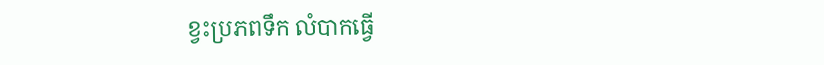ខ្វះប្រភពទឹក លំបាកធ្វើ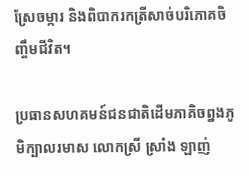ស្រែចម្ការ និងពិបាករកត្រីសាច់បរិភោគចិញ្ចឹមជីវិត។

ប្រធានសហគមន៍ជនជាតិដើមភាគិចព្នងភូមិក្បាលរមាស លោកស្រី ស្រាំង ឡាញ់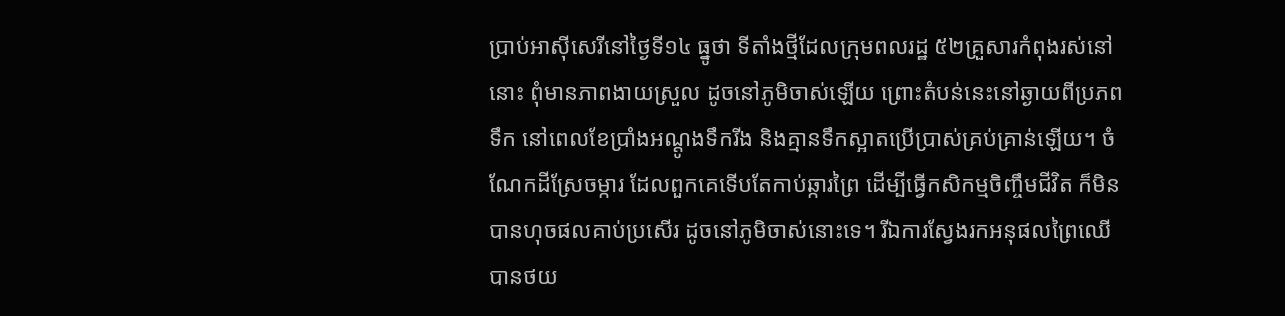ប្រាប់អាស៊ីសេរីនៅថ្ងៃទី១៤ ធ្នូថា ទីតាំងថ្មីដែលក្រុមពលរដ្ឋ ៥២គ្រួសារកំពុងរស់នៅនោះ ពុំមានភាពងាយស្រួល ដូចនៅភូមិចាស់ឡើយ ព្រោះតំបន់នេះនៅឆ្ងាយពីប្រភពទឹក នៅពេលខែប្រាំងអណ្ដូងទឹករីង និងគ្មានទឹកស្អាតប្រើប្រាស់គ្រប់គ្រាន់ឡើយ។ ចំណែកដីស្រែចម្ការ ដែលពួកគេទើបតែកាប់ឆ្ការព្រៃ ដើម្បីធ្វើកសិកម្មចិញ្ចឹមជីវិត ក៏មិនបានហុចផលគាប់ប្រសើរ ដូចនៅភូមិចាស់នោះទេ។ រីឯការស្វែងរកអនុផលព្រៃឈើ បានថយ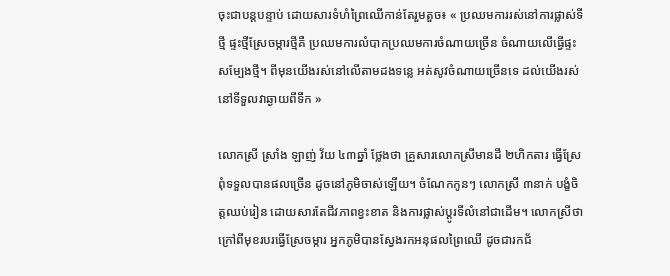ចុះជាបន្តបន្ទាប់ ដោយសារទំហំព្រៃឈើកាន់តែរួមតួច៖ « ប្រឈមការរស់នៅការផ្លាស់ទីថ្មី ផ្ទះថ្មីស្រែចម្ការថ្មីគឺ ប្រឈមការលំបាកប្រឈមការចំណាយច្រើន ចំណាយលើធ្វើផ្ទះសម្បែងថ្មី។ ពីមុនយើងរស់នៅលើតាមដងទន្លេ អត់សូវចំណាយច្រើនទេ ដល់យើងរស់នៅទីទួលវាឆ្ងាយពីទឹក »

លោកស្រី ស្រាំង ឡាញ់ វ័យ ៤៣ឆ្នាំ ថ្លែងថា គ្រួសារលោកស្រីមានដី ២ហិកតារ ធ្វើស្រែពុំទទួលបានផលច្រើន ដូចនៅភូមិចាស់ឡើយ។ ចំណែកកូនៗ លោកស្រី ៣នាក់ បង្ខំចិត្តឈប់រៀន ដោយសារតែជីវភាពខ្វះខាត និងការផ្លាស់ប្ដូរទីលំនៅជាដើម។ លោកស្រីថា ក្រៅពីមុខរបរធ្វើស្រែចម្ការ អ្នកភូមិបានស្វែងរកអនុផលព្រៃឈើ ដូចជារកជ័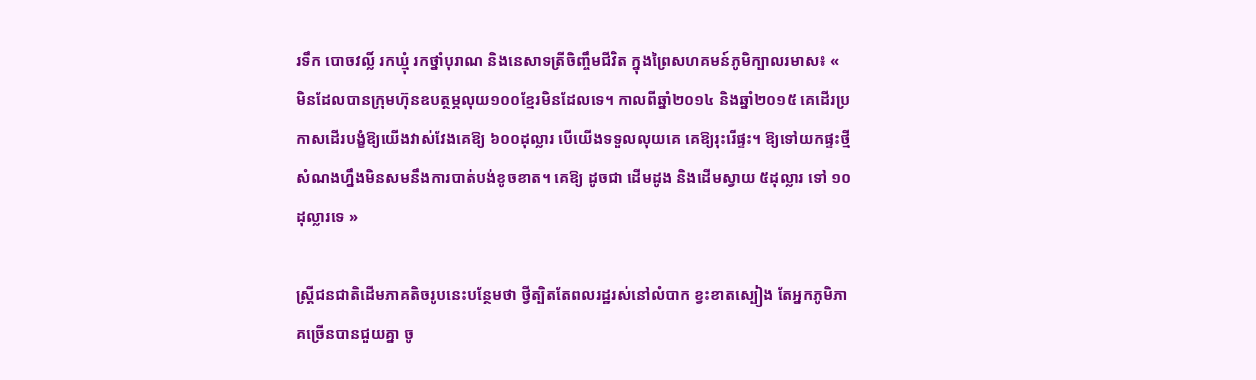រទឹក បោចវល្លិ៍ រកឃ្មុំ រកថ្នាំបុរាណ និងនេសាទត្រីចិញ្ចឹមជីវិត ក្នុងព្រៃសហគមន៍ភូមិក្បាលរមាស៖ « មិនដែលបានក្រុមហ៊ុនឧបត្ថម្ភលុយ១០០ខ្មែរមិនដែលទេ។ កាលពីឆ្នាំ២០១៤ និងឆ្នាំ២០១៥ គេដើរប្រកាសដើរបង្ខំឱ្យយើងវាស់វែងគេឱ្យ ៦០០ដុល្លារ បើយើងទទួលលុយគេ គេឱ្យរុះរើផ្ទះ។ ឱ្យទៅយកផ្ទះថ្មី សំណងហ្នឹងមិនសមនឹងការបាត់បង់ខូចខាត។ គេឱ្យ ដូចជា ដើមដូង និងដើមស្វាយ ៥ដុល្លារ ទៅ ១០ដុល្លារទេ »

ស្ត្រីជនជាតិដើមភាគតិចរូបនេះបន្ថែមថា ថ្វីត្បិតតែពលរដ្ឋរស់នៅលំបាក ខ្វះខាតស្បៀង តែអ្នកភូមិភាគច្រើនបានជួយគ្នា ចូ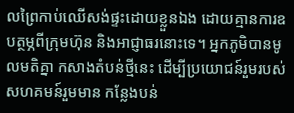លព្រៃកាប់ឈើសង់ផ្ទះដោយខ្លួនឯង ដោយគ្មានការឧបត្ថម្ភពីក្រុមហ៊ុន និងអាជ្ញាធរនោះទេ។ អ្នកភូមិបានមូលមតិគ្នា កសាងតំបន់ថ្មីនេះ ដើម្បីប្រយោជន៍រួមរបស់សហគមន៍រួមមាន កន្លែងបន់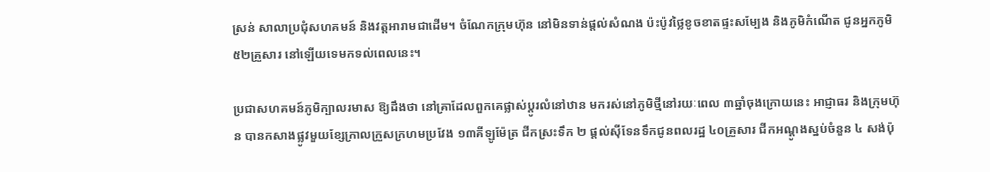ស្រន់ សាលាប្រជុំសហគមន៍ និងវត្តអារាមជាដើម។ ចំណែកក្រុមហ៊ុន នៅមិនទាន់ផ្តល់សំណង ប៉ះប៉ូវថ្លៃខូចខាតផ្ទះសម្បែង និងភូមិកំណើត ជូនអ្នកភូមិ ៥២គ្រួសារ នៅឡើយទេមកទល់ពេលនេះ។

ប្រជាសហគមន៍ភូមិក្បាលរមាស ឱ្យដឹងថា នៅគ្រាដែលពួកគេផ្លាស់ប្ដូរលំនៅឋាន មករស់នៅភូមិថ្មីនៅរយៈពេល ៣ឆ្នាំចុងក្រោយនេះ អាជ្ញាធរ និងក្រុមហ៊ុន បានកសាងផ្លូវមួយខ្សែក្រាលក្រួសក្រហមប្រវែង ១៣គីឡូម៉ែត្រ ជីកស្រះទឹក ២ ផ្តល់ស៊ីទែនទឹកជូនពលរដ្ឋ ៤០គ្រួសារ ជីកអណ្ដូងស្នប់ចំនួន ៤ សង់ប៉ុ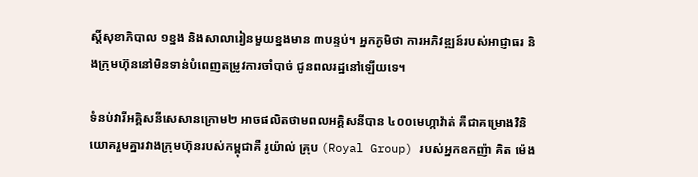ស្តិ៍សុខាភិបាល ១ខ្នង និងសាលារៀនមួយខ្នងមាន ៣បន្ទប់។ អ្នកភូមិថា ការអភិវឌ្ឍន៍របស់អាជ្ញាធរ និងក្រុមហ៊ុននៅមិនទាន់បំពេញតម្រូវការចាំបាច់ ជូនពលរដ្ឋនៅឡើយទេ។

ទំនប់វារីអគ្គិសនីសេសានក្រោម២ អាចផលិតថាមពលអគ្គិសនីបាន ៤០០មេហ្កាវ៉ាត់ គឺជាគម្រោងវិនិយោគរួមគ្នារវាងក្រុមហ៊ុនរបស់កម្ពុជាគឺ រូយ៉ាល់ គ្រុប (Royal Group) របស់អ្នកឧកញ៉ា គិត ម៉េង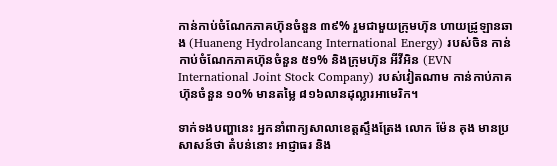កាន់កាប់ចំណែកភាគហ៊ុនចំនួន ៣៩% រួមជាមួយក្រុមហ៊ុន ហាយដ្រូឡានឆាង (Huaneng Hydrolancang International Energy) របស់ចិន កាន់កាប់ចំណែកភាគហ៊ុនចំនួន ៥១% និងក្រុមហ៊ុន អីវីអិន (EVN International Joint Stock Company) របស់វៀតណាម កាន់កាប់ភាគហ៊ុនចំនួន ១០% មានតម្លៃ ៨១៦លានដុល្លារអាមេរិក។

ទាក់ទងបញ្ហានេះ អ្នកនាំពាក្យសាលាខេត្តស្ទឹងត្រែង លោក ម៉ែន គុង មានប្រសាសន៍ថា តំបន់នោះ អាជ្ញាធរ និង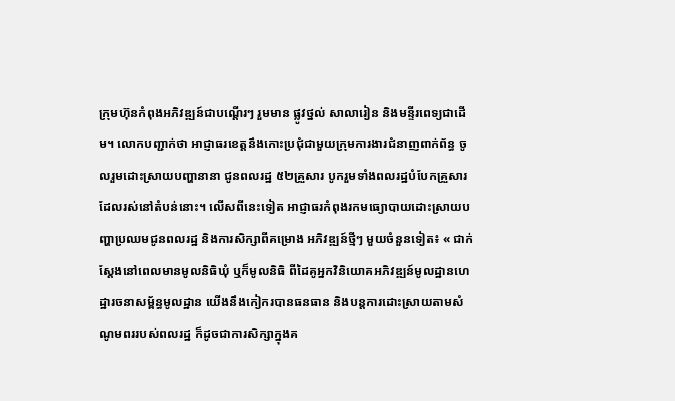ក្រុមហ៊ុនកំពុងអភិវឌ្ឍន៍ជាបណ្ដើរៗ រួមមាន ផ្លូវថ្នល់ សាលារៀន និងមន្ទីរពេទ្យជាដើម។ លោកបញ្ជាក់ថា អាជ្ញាធរខេត្តនឹងកោះប្រជុំជាមួយក្រុមការងារជំនាញពាក់ព័ន្ធ ចូលរួមដោះស្រាយបញ្ហានានា ជូនពលរដ្ឋ ៥២គ្រួសារ បូករួមទាំងពលរដ្ឋបំបែកគ្រួសារ ដែលរស់នៅតំបន់នោះ។ លើសពីនេះទៀត អាជ្ញាធរកំពុងរកមធ្យោបាយដោះស្រាយបញ្ហាប្រឈមជូនពលរដ្ឋ និងការសិក្សាពីគម្រោង អភិវឌ្ឍន៍ថ្មីៗ មួយចំនួនទៀត៖ « ជាក់ស្ដែងនៅពេលមានមូលនិធិឃុំ ឬក៏មូលនិធិ ពីដៃគូអ្នកវិនិយោគអភិវឌ្ឍន៍មូលដ្ឋានហេដ្ឋារចនាសម្ព័ន្ធមូលដ្ឋាន យើងនឹងកៀករបានធនធាន និងបន្តការដោះស្រាយតាមសំណូមពររបស់ពលរដ្ឋ ក៏ដូចជាការសិក្សាក្នុងគ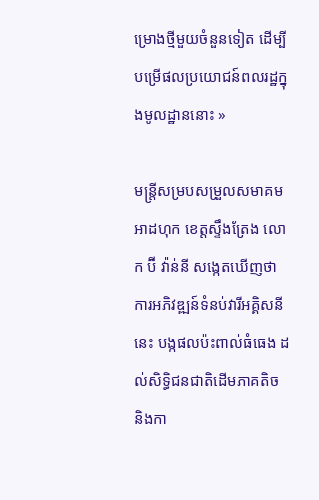ម្រោងថ្មីមួយចំនួនទៀត ដើម្បីបម្រើផលប្រយោជន៍ពលរដ្ឋក្នុងមូលដ្ឋាននោះ »

មន្ត្រីសម្របសម្រួលសមាគមអាដហុក ខេត្តស្ទឹងត្រែង លោក ប៊ី វ៉ាន់នី សង្កេតឃើញថា ការអភិវឌ្ឍន៍ទំនប់វារីអគ្គិសនីនេះ បង្កផលប៉ះពាល់ធំធេង ដល់សិទ្ធិជនជាតិដើមភាគតិច និងកា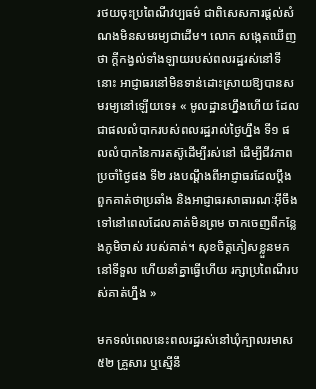រថយចុះប្រពៃណីវប្បធម៌ ជាពិសេសការផ្តល់សំណងមិនសមរម្យជាដើម។ លោក សង្កេតឃើញថា ក្តីកង្វល់ទាំងឡាយរបស់ពលរដ្ឋរស់នៅទីនោះ អាជ្ញាធរនៅមិនទាន់ដោះស្រាយឱ្យបានសមរម្យនៅឡើយទេ៖ « មូលដ្ឋានហ្នឹងហើយ ដែលជាផលលំបាករបស់ពលរដ្ឋរាល់ថ្ងៃហ្នឹង ទី១ ផលលំបាកនៃការតស៊ូដើម្បីរស់នៅ ដើម្បីជីវភាពប្រចាំថ្ងៃផង ទី២ រងបណ្ដឹងពីអាជ្ញាធរដែលប្ដឹងពួកគាត់ថាប្រឆាំង និងអាជ្ញាធរសាធារណៈអ៊ីចឹងទៅនៅពេលដែលគាត់មិនព្រម ចាកចេញពីកន្លែងភូមិចាស់ របស់គាត់។ សុខចិត្តភៀសខ្លួនមកនៅទីទួល ហើយនាំគ្នាធ្វើហើយ រក្សាប្រពៃណីរបស់គាត់ហ្នឹង »

មកទល់ពេលនេះពលរដ្ឋរស់នៅឃុំក្បាលរមាស ៥២ គ្រួសារ ឬស្មើនឹ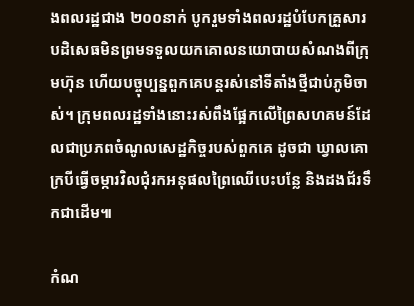ងពលរដ្ឋជាង ២០០នាក់ បូករួមទាំងពលរដ្ឋបំបែកគ្រួសារបដិសេធមិនព្រមទទួលយកគោលនយោបាយសំណងពីក្រុមហ៊ុន ហើយបច្ចុប្បន្នពួកគេបន្តរស់នៅទីតាំងថ្មីជាប់ភូមិចាស់។ ក្រុមពលរដ្ឋទាំងនោះរស់ពឹងផ្អែកលើព្រៃសហគមន៍ដែលជាប្រភពចំណូលសេដ្ឋកិច្ចរបស់ពួកគេ ដូចជា ឃ្វាលគោក្របីធ្វើចម្ការវិលជុំរកអនុផលព្រៃឈើបេះបន្លែ និងដងជ័រទឹកជាដើម៕

កំណ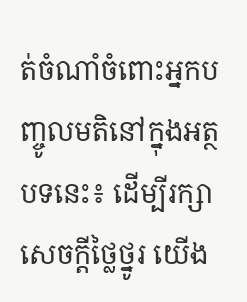ត់ចំណាំចំពោះអ្នកបញ្ចូលមតិនៅក្នុងអត្ថបទនេះ៖ ដើម្បីរក្សាសេចក្ដីថ្លៃថ្នូរ យើង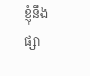ខ្ញុំនឹងផ្សា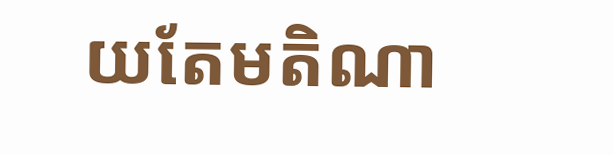យតែមតិណា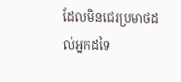ដែលមិនជេរប្រមាថដល់អ្នកដទៃ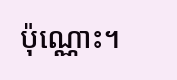ប៉ុណ្ណោះ។